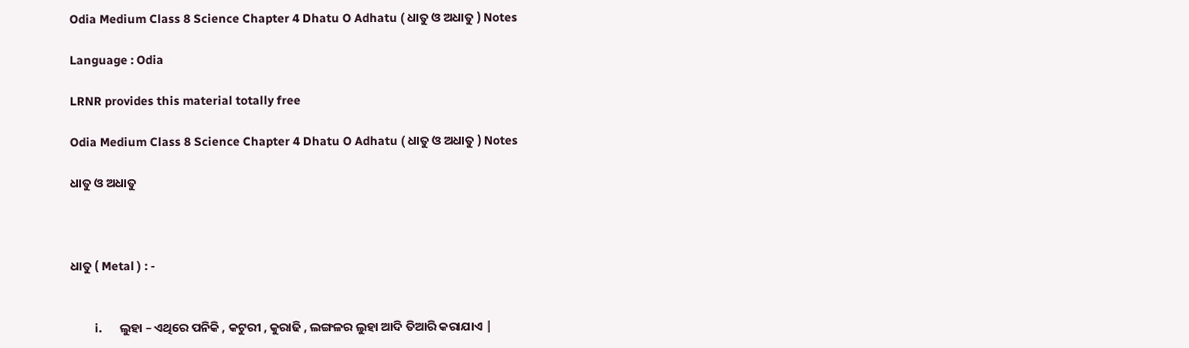Odia Medium Class 8 Science Chapter 4 Dhatu O Adhatu ( ଧାତୁ ଓ ଅଧାତୁ ) Notes

Language : Odia

LRNR provides this material totally free

Odia Medium Class 8 Science Chapter 4 Dhatu O Adhatu ( ଧାତୁ ଓ ଅଧାତୁ ) Notes

ଧାତୁ ଓ ଅଧାତୁ



ଧାତୁ ( Metal ) : -


        i.      ଲୁହା – ଏଥିରେ ପନିକି , କଟୁରୀ , କୁରାଢି , ଲଙ୍ଗଳର ଲୁହା ଆଦି ତିଆରି କରାଯାଏ |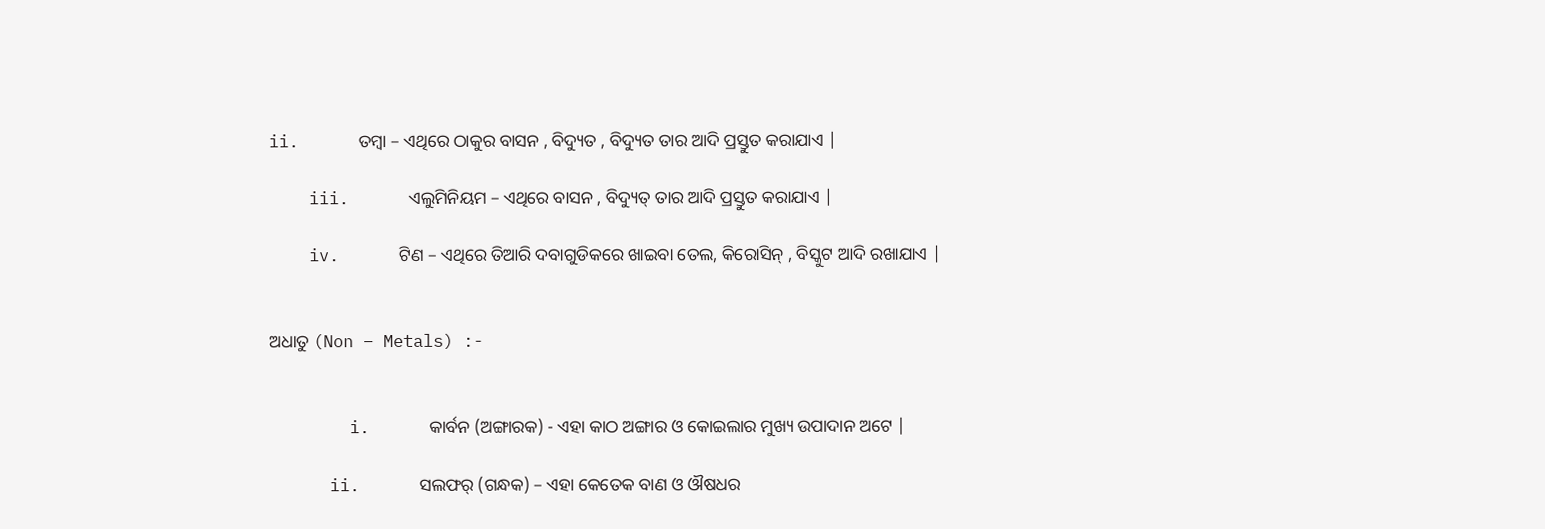ii.      ତମ୍ବା – ଏଥିରେ ଠାକୁର ବାସନ , ବିଦ୍ୟୁତ , ବିଦ୍ୟୁତ ତାର ଆଦି ପ୍ରସ୍ତୁତ କରାଯାଏ |

    iii.      ଏଲୁମିନିୟମ – ଏଥିରେ ବାସନ , ବିଦ୍ୟୁତ୍ ତାର ଆଦି ପ୍ରସ୍ତୁତ କରାଯାଏ |

    iv.      ଟିଣ – ଏଥିରେ ତିଆରି ଦବାଗୁଡିକରେ ଖାଇବା ତେଲ, କିରୋସିନ୍ , ବିସ୍କୁଟ ଆଦି ରଖାଯାଏ |


ଅଧାତୁ (Non – Metals) :-


        i.      କାର୍ବନ (ଅଙ୍ଗାରକ) - ଏହା କାଠ ଅଙ୍ଗାର ଓ କୋଇଲାର ମୁଖ୍ୟ ଉପାଦାନ ଅଟେ |

      ii.      ସଲଫର୍ (ଗନ୍ଧକ) – ଏହା କେତେକ ବାଣ ଓ ଔଷଧର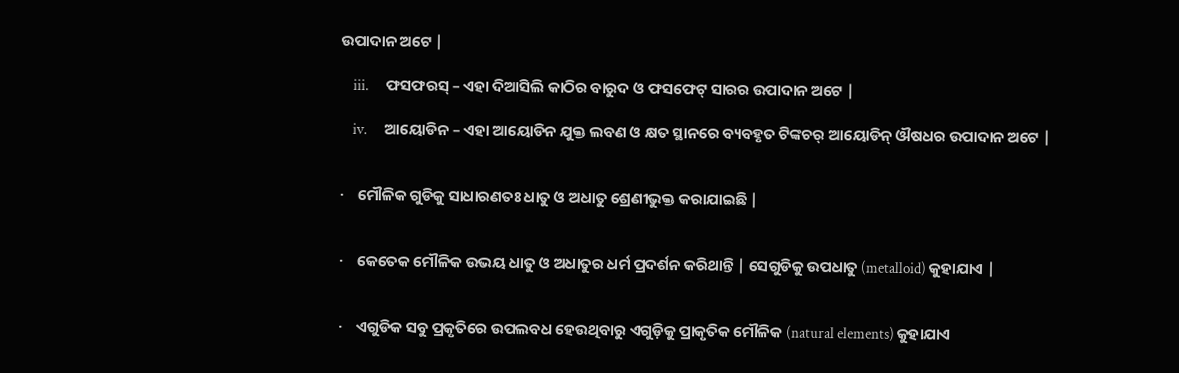ଉପାଦାନ ଅଟେ |

    iii.      ଫସଫରସ୍ – ଏହା ଦିଆସିଲି କାଠିର ବାରୁଦ ଓ ଫସଫେଟ୍ ସାରର ଉପାଦାନ ଅଟେ |

    iv.      ଆୟୋଡିନ – ଏହା ଆୟୋଡିନ ଯୁକ୍ତ ଲବଣ ଓ କ୍ଷତ ସ୍ଥାନରେ ବ୍ୟବହୃତ ଟିଙ୍କଚର୍ ଆୟୋଡିନ୍ ଔଷଧର ଉପାଦାନ ଅଟେ |


·    ମୌଳିକ ଗୁଡିକୁ ସାଧାରଣତଃ ଧାତୁ ଓ ଅଧାତୁ ଶ୍ରେଣୀଭୁକ୍ତ କରାଯାଇଛି |


·    କେତେକ ମୌଳିକ ଉଭୟ ଧାତୁ ଓ ଅଧାତୁର ଧର୍ମ ପ୍ରଦର୍ଶନ କରିଥାନ୍ତି | ସେଗୁଡିକୁ ଉପଧାତୁ (metalloid) କୁହାଯାଏ |


·    ଏଗୁଡିକ ସବୁ ପ୍ରକୃତିରେ ଉପଲବଧ ହେଉଥିବାରୁ ଏଗୁଡ଼ିକୁ ପ୍ରାକୃତିକ ମୌଳିକ (natural elements) କୁହାଯାଏ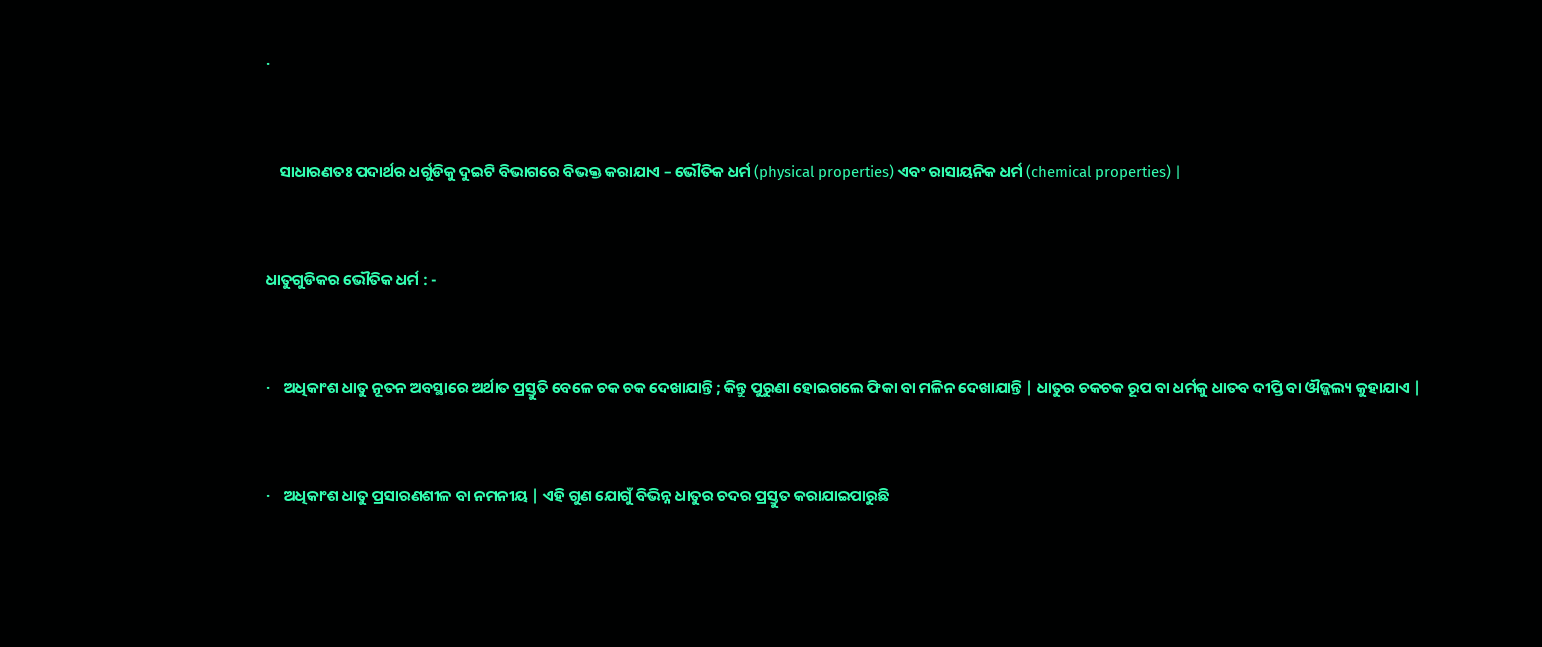·


    ସାଧାରଣତଃ ପଦାର୍ଥର ଧର୍ଗୁଡିକୁ ଦୁଇଟି ବିଭାଗରେ ବିଭକ୍ତ କରାଯାଏ – ଭୌତିକ ଧର୍ମ (physical properties) ଏବଂ ରାସାୟନିକ ଧର୍ମ (chemical properties) |


ଧାତୁଗୁଡିକର ଭୌତିକ ଧର୍ମ : -


·    ଅଧିକାଂଶ ଧାତୁ ନୂତନ ଅବସ୍ଥାରେ ଅର୍ଥାତ ପ୍ରସ୍ତୁତି ବେଳେ ଚକ ଚକ ଦେଖାଯାନ୍ତି ; କିନ୍ତୁ ପୁରୁଣା ହୋଇଗଲେ ଫିକା ବା ମଳିନ ଦେଖାଯାନ୍ତି | ଧାତୁର ଚକଚକ ରୂପ ବା ଧର୍ମକୁ ଧାତବ ଦୀପ୍ତି ବା ଔଜ୍ଜଲ୍ୟ କୁହାଯାଏ |


·    ଅଧିକାଂଶ ଧାତୁ ପ୍ରସାରଣଶୀଳ ବା ନମନୀୟ | ଏହି ଗୁଣ ଯୋଗୁଁ ବିଭିନ୍ନ ଧାତୁର ଚଦର ପ୍ରସ୍ତୁତ କରାଯାଇପାରୁଛି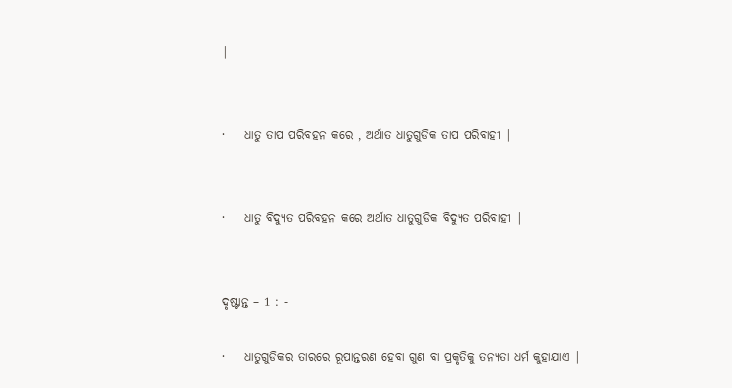|


·    ଧାତୁ ତାପ ପରିବହନ କରେ , ଅର୍ଥାତ ଧାତୁଗୁଡିକ ତାପ ପରିବାହୀ |


·    ଧାତୁ ବିଦ୍ୟୁତ ପରିବହନ କରେ ଅର୍ଥାତ ଧାତୁଗୁଡିକ ବିଦ୍ୟୁତ ପରିବାହୀ |


ଦୃଷ୍ଟାନ୍ତ – 1 : -

·    ଧାତୁଗୁଡିକର ତାରରେ ରୂପାନ୍ତରଣ ହେବା ଗୁଣ ବା ପ୍ରକୃତିକୁ ତନ୍ୟତା ଧର୍ମ କୁହାଯାଏ |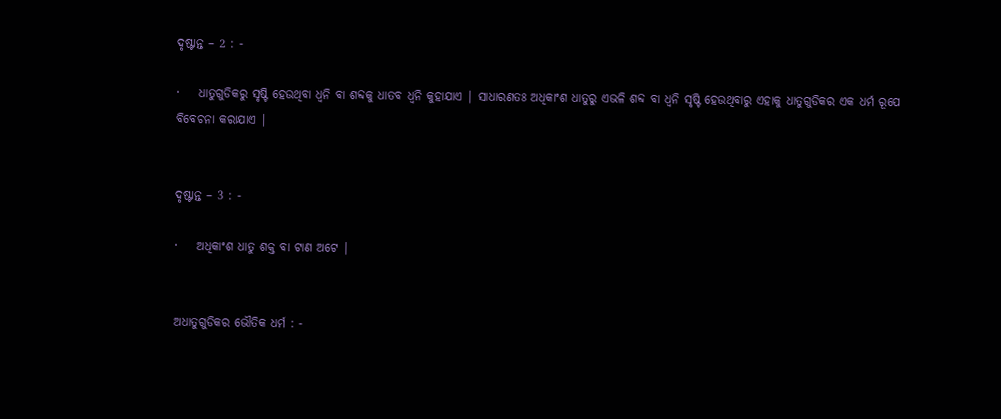ଦୃଷ୍ଟାନ୍ତ – 2 : -

·    ଧାତୁଗୁଡିକରୁ ସୃଷ୍ଟି ହେଉଥିବା ଧ୍ୱନି ବା ଶବ୍ଦକୁ ଧାତବ ଧ୍ୱନି କୁହାଯାଏ | ସାଧାରଣତଃ ଅଧିକାଂଶ ଧାତୁରୁ ଏଭଳି ଶବ୍ଦ ବା ଧ୍ୱନି ସୃଷ୍ଟି ହେଉଥିବାରୁ ଏହାକୁ ଧାତୁଗୁଡିକର ଏକ ଧର୍ମ ରୂପେ ବିବେଚନା କରାଯାଏ |


ଦୃଷ୍ଟାନ୍ତ – 3 : -

·    ଅଧିକାଂଶ ଧାତୁ ଶକ୍ତ ବା ଟାଣ ଅଟେ |


ଅଧାତୁଗୁଡିକର ଭୌତିକ ଧର୍ମ : -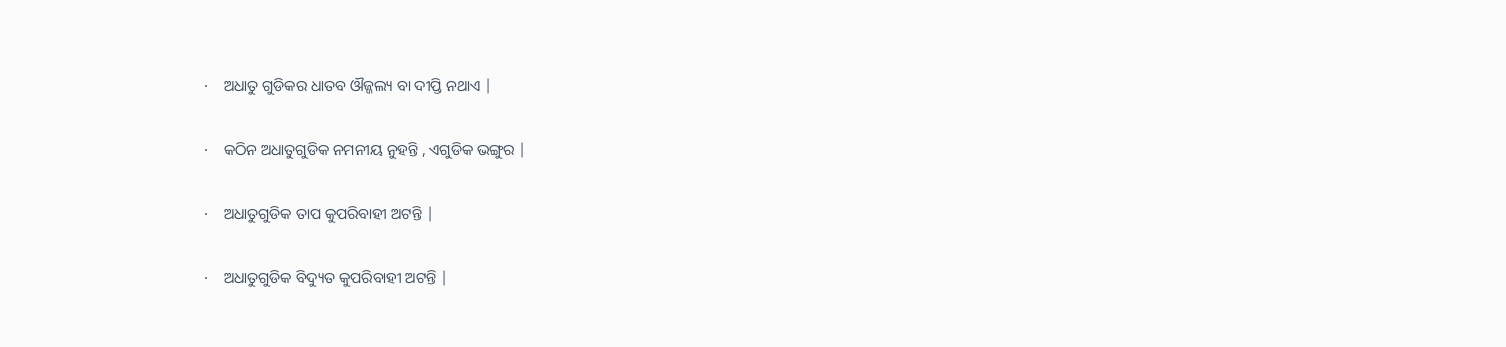·    ଅଧାତୁ ଗୁଡିକର ଧାତବ ଔଜ୍ଜଲ୍ୟ ବା ଦୀପ୍ତି ନଥାଏ |

·    କଠିନ ଅଧାତୁଗୁଡିକ ନମନୀୟ ନୁହନ୍ତି , ଏଗୁଡିକ ଭଙ୍ଗୁର |

·    ଅଧାତୁଗୁଡିକ ତାପ କୁପରିବାହୀ ଅଟନ୍ତି |

·    ଅଧାତୁଗୁଡିକ ବିଦ୍ୟୁତ କୁପରିବାହୀ ଅଟନ୍ତି |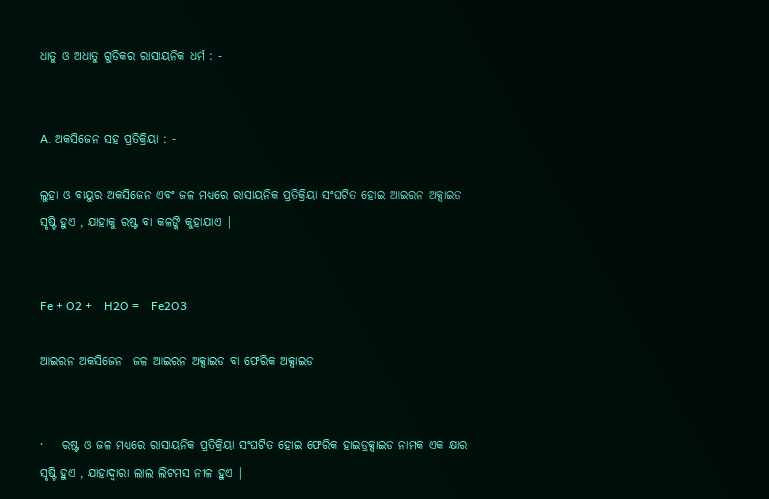ଧାତୁ ଓ ଅଧାତୁ ଗୁଡିକର ରାସାୟନିକ ଧର୍ମ : -


A. ଅକସିଜେନ ସହ ପ୍ରତିକ୍ରିୟା : -

ଲୁହା ଓ ବାୟୁର ଅକସିଜେନ ଏବଂ ଜଳ ମଧ୍ୟରେ ରାସାୟନିକ ପ୍ରତିକ୍ରିୟା ସଂଘଟିତ ହୋଇ ଆଇରନ ଅକ୍ସାଇଡ ସୃଷ୍ଟି ହୁଏ , ଯାହାକୁ ରଷ୍ଟ ବା କଳଙ୍କି କୁହାଯାଏ |


Fe + O2 +    H2O =    Fe2O3

ଆଇରନ ଅକସିଜେନ  ଜଳ ଆଇରନ ଅକ୍ସାଇଡ ବା ଫେରିକ ଅକ୍ସାଇଡ


·    ରଷ୍ଟ ଓ ଜଳ ମଧ୍ୟରେ ରାସାୟନିକ ପ୍ରତିକ୍ରିୟା ସଂଘଟିତ ହୋଇ ଫେରିକ ହାଇଡ୍ରକ୍ସାଇଡ ନାମକ ଏକ କ୍ଷାର ସୃଷ୍ଟି ହୁଏ , ଯାହାଦ୍ୱାରା ଲାଲ ଲିଟମସ ନୀଳ ହୁଏ |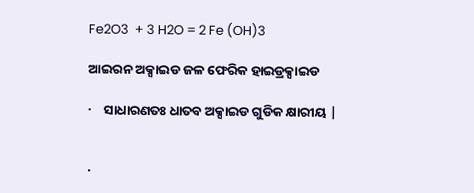Fe2O3  + 3 H2O = 2 Fe (OH)3

ଆଇରନ ଅକ୍ସାଇଡ ଜଳ ଫେରିକ ହାଇଡ୍ରକ୍ସାଇଡ

·    ସାଧାରଣତଃ ଧାତବ ଅକ୍ସାଇଡ ଗୁଡିକ କ୍ଷାରୀୟ |


·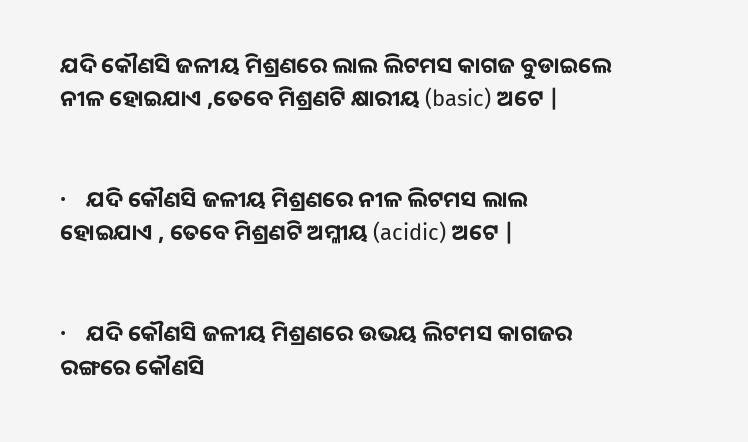ଯଦି କୌଣସି ଜଳୀୟ ମିଶ୍ରଣରେ ଲାଲ ଲିଟମସ କାଗଜ ବୁଡାଇଲେ ନୀଳ ହୋଇଯାଏ ,ତେବେ ମିଶ୍ରଣଟି କ୍ଷାରୀୟ (basic) ଅଟେ |


·    ଯଦି କୌଣସି ଜଳୀୟ ମିଶ୍ରଣରେ ନୀଳ ଲିଟମସ ଲାଲ ହୋଇଯାଏ , ତେବେ ମିଶ୍ରଣଟି ଅମ୍ଳୀୟ (acidic) ଅଟେ |


·    ଯଦି କୌଣସି ଜଳୀୟ ମିଶ୍ରଣରେ ଉଭୟ ଲିଟମସ କାଗଜର ରଙ୍ଗରେ କୌଣସି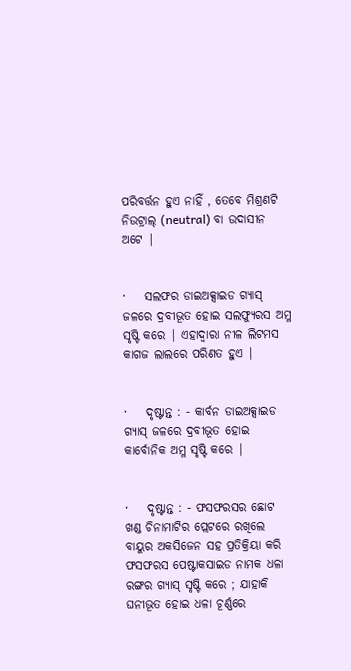ପରିବର୍ତ୍ତନ ହୁଏ ନାହିଁ , ତେବେ ମିଶ୍ରଣଟି ନିଉଟ୍ରାଲ୍ (neutral) ବା ଉଦାସୀନ ଅଟେ |


·    ସଲଫର ଡାଇଅକ୍ସାଇଡ ଗ୍ୟାସ୍ ଜଳରେ ଦ୍ରବୀଭୂତ ହୋଇ ସଲଫ୍ୟୁରସ ଅମ୍ଳ ସୃଷ୍ଟି କରେ | ଏହାଦ୍ୱାରା ନୀଳ ଲିଟମସ କାଗଜ ଲାଲରେ ପରିଣତ ହୁଏ |


·    ଦୃଷ୍ଟାନ୍ତ : - କାର୍ବନ ଡାଇଅକ୍ସାଇଡ ଗ୍ୟାସ୍ ଜଳରେ ଦ୍ରବୀଭୂତ ହୋଇ କାର୍ବୋନିକ ଅମ୍ଳ ସୃଷ୍ଟି କରେ |


·    ଦୃଷ୍ଟାନ୍ତ : - ଫସଫରସର ଛୋଟ ଖଣ୍ଡ ଚିନାମାଟିର ପ୍ଲେଟରେ ରଖିଲେ ବାୟୁର ଅକସିଜେନ ସହ ପ୍ରତିକ୍ରିୟା କରି ଫସଫରସ ପେଷ୍ଟାକସାଇଡ ନାମକ ଧଳା ରଙ୍ଗର ଗ୍ୟାସ୍ ସୃଷ୍ଟି କରେ ; ଯାହାକି ଘନୀଭୂତ ହୋଇ ଧଳା ଚୂର୍ଣ୍ଣରେ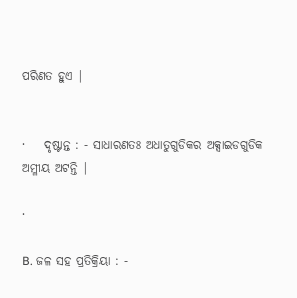ପରିଣତ ହୁଏ |


·    ଦୃଷ୍ଟାନ୍ତ : - ସାଧାରଣତଃ ଅଧାତୁଗୁଡିକର ଅକ୍ସାଇଡଗୁଡିକ ଅମ୍ଳୀୟ ଅଟନ୍ତି |

·

B. ଜଳ ସହ ପ୍ରତିକ୍ରିୟା : -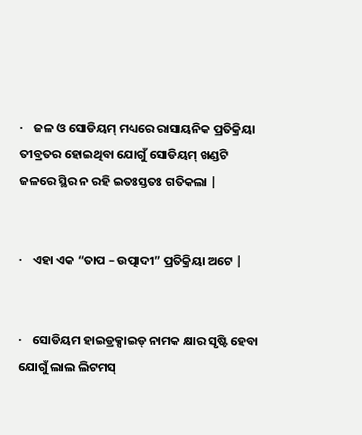·    ଜଳ ଓ ସୋଡିୟମ୍ ମଧ୍ୟରେ ରାସାୟନିକ ପ୍ରତିକ୍ରିୟା ତୀବ୍ରତର ହୋଇଥିବା ଯୋଗୁଁ ସୋଡିୟମ୍ ଖଣ୍ଡଟି ଜଳରେ ସ୍ଥିର ନ ରହି ଇତଃସ୍ତତଃ ଗତିକଲା |


·    ଏହା ଏକ “ତାପ – ଉତ୍ପାଦୀ” ପ୍ରତିକ୍ରିୟା ଅଟେ |


·    ସୋଡିୟମ ହାଇଡ୍ରକ୍ସାଇଡ୍ ନାମକ କ୍ଷାର ସୃଷ୍ଟି ହେବା ଯୋଗୁଁ ଲାଲ ଲିଟମସ୍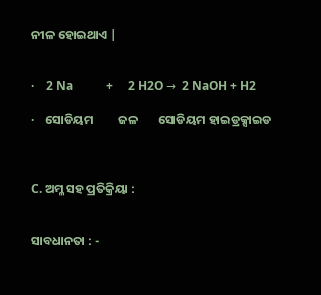ନୀଳ ହୋଇଥାଏ |


·    2 Na           +     2 H2O →  2 NaOH + H2

·    ସୋଡିୟମ         ଜଳ       ସୋଡିୟମ ହାଇଡ୍ରକ୍ସାଇଡ



C. ଅମ୍ଳ ସହ ପ୍ରତିକ୍ରିୟା :


ସାବଧାନତା : -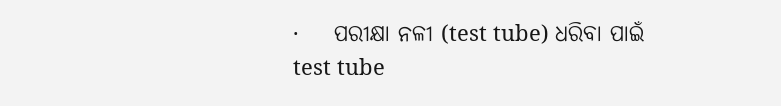·    ପରୀକ୍ଷା ନଳୀ (test tube) ଧରିବା ପାଇଁ test tube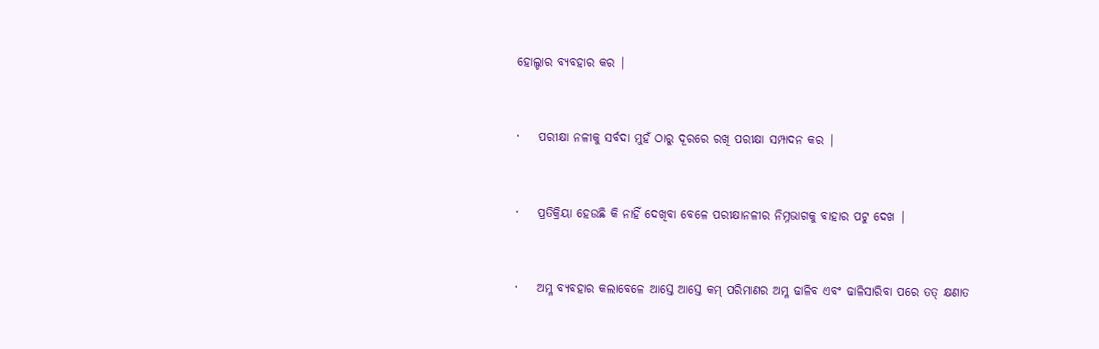ହୋଲ୍ଡାର ବ୍ୟବହାର କର |


·    ପରୀକ୍ଷା ନଳୀକୁ ସର୍ବଦା ମୁହଁ ଠାରୁ ଦୂରରେ ରଖି ପରୀକ୍ଷା ସମ୍ପାଦନ କର |


·    ପ୍ରତିକ୍ରିୟା ହେଉଛି କି ନାହିଁ ଦେଖିବା ବେଳେ ପରୀକ୍ଷାନଳୀର ନିମ୍ନଭାଗକୁ ବାହାର ପଟୁ ଦେଖ |


·    ଅମ୍ଳ ବ୍ୟବହାର କଲାବେଳେ ଆସ୍ତେ ଆସ୍ତେ କମ୍ ପରିମାଣର ଅମ୍ଳ ଢାଳିବ ଏବଂ ଢାଳିସାରିବା ପରେ ତତ୍ କ୍ଷଣାତ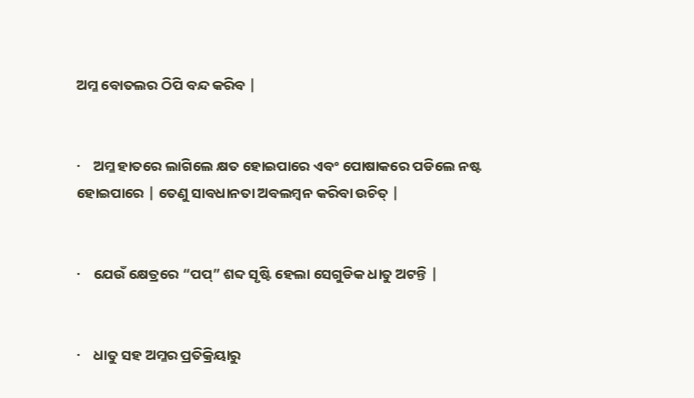ଅମ୍ଳ ବୋତଲର ଠିପି ବନ୍ଦ କରିବ |


·    ଅମ୍ଳ ହାତରେ ଲାଗିଲେ କ୍ଷତ ହୋଇପାରେ ଏବଂ ପୋଷାକରେ ପଡିଲେ ନଷ୍ଟ ହୋଇପାରେ | ତେଣୁ ସାବଧାନତା ଅବଲମ୍ବନ କରିବା ଉଚିତ୍ |


·    ଯେଉଁ କ୍ଷେତ୍ରରେ “ପପ୍” ଶବ୍ଦ ସୃଷ୍ଟି ହେଲା ସେଗୁଡିକ ଧାତୁ ଅଟନ୍ତି |


·    ଧାତୁ ସହ ଅମ୍ଳର ପ୍ରତିକ୍ରିୟାରୁ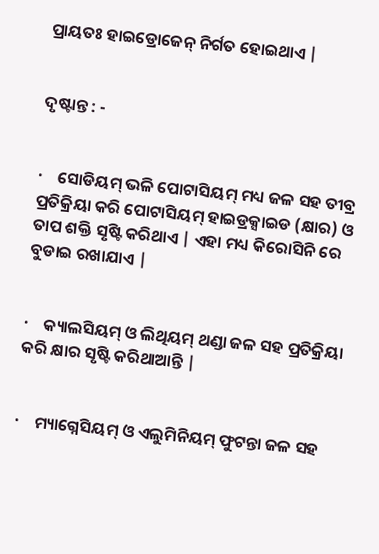ପ୍ରାୟତଃ ହାଇଡ୍ରୋଜେନ୍ ନିର୍ଗତ ହୋଇଥାଏ |


ଦୃଷ୍ଟାନ୍ତ : -


·    ସୋଡିୟମ୍ ଭଳି ପୋଟାସିୟମ୍ ମଧ୍ୟ ଜଳ ସହ ତୀବ୍ର ପ୍ରତିକ୍ରିୟା କରି ପୋଟାସିୟମ୍ ହାଇଡ୍ରକ୍ସାଇଡ (କ୍ଷାର) ଓ ତାପ ଶକ୍ତି ସୃଷ୍ଟି କରିଥାଏ | ଏହା ମଧ୍ୟ କିରୋସିନି ରେ ବୁଡାଇ ରଖାଯାଏ |


·    କ୍ୟାଲସିୟମ୍ ଓ ଲିଥିୟମ୍ ଥଣ୍ଡା ଜଳ ସହ ପ୍ରତିକ୍ରିୟା କରି କ୍ଷାର ସୃଷ୍ଟି କରିଥାଆନ୍ତି |


·    ମ୍ୟାଗ୍ନେସିୟମ୍ ଓ ଏଲୁମିନିୟମ୍ ଫୁଟନ୍ତା ଜଳ ସହ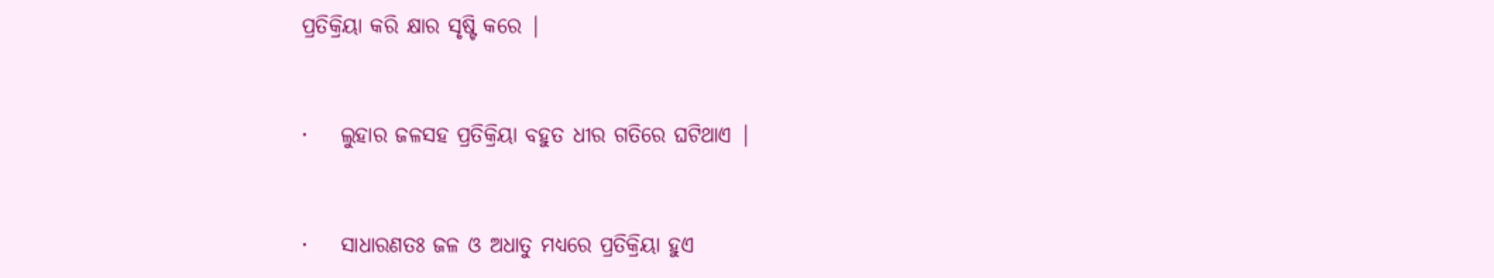ପ୍ରତିକ୍ରିୟା କରି କ୍ଷାର ସୃଷ୍ଟି କରେ |


·    ଲୁହାର ଜଳସହ ପ୍ରତିକ୍ରିୟା ବହୁତ ଧୀର ଗତିରେ ଘଟିଥାଏ |


·    ସାଧାରଣତଃ ଜଳ ଓ ଅଧାତୁ ମଧ୍ୟରେ ପ୍ରତିକ୍ରିୟା ହୁଏ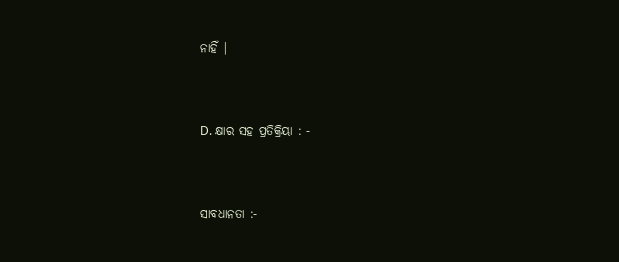ନାହିଁ |


D. କ୍ଷାର ସହ ପ୍ରତିକ୍ରିୟା : -


ସାବଧାନତା :-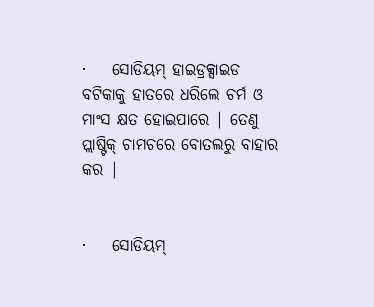·    ସୋଡିୟମ୍ ହାଇଡ୍ରକ୍ସାଇଡ ବଟିକାକୁ ହାତରେ ଧରିଲେ ଚର୍ମ ଓ ମାଂସ କ୍ଷତ ହୋଇପାରେ | ତେଣୁ ପ୍ଲାଷ୍ଟିକ୍ ଚାମଚରେ ବୋତଲରୁ ବାହାର କର |


·    ସୋଡିୟମ୍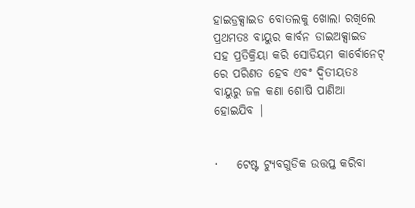ହାଇଡ୍ରକ୍ସାଇଡ ବୋତଲକୁ ଖୋଲା ରଖିଲେ ପ୍ରଥମତଃ ବାୟୁର କାର୍ବନ ଡାଇଅକ୍ସାଇଡ ସହ ପ୍ରତିକ୍ରିୟା କରି ସୋଡିୟମ କାର୍ବୋନେଟ୍ ରେ ପରିଣତ ହେବ ଏବଂ ଦ୍ଵିତୀୟତଃ ବାୟୁରୁ ଜଳ କଣା ଶୋଷି ପାଣିଆ ହୋଇଯିବ |


·    ଟେଷ୍ଟ ଟ୍ୟୁବଗୁଡିକ ଉତ୍ତପ୍ତ କରିବା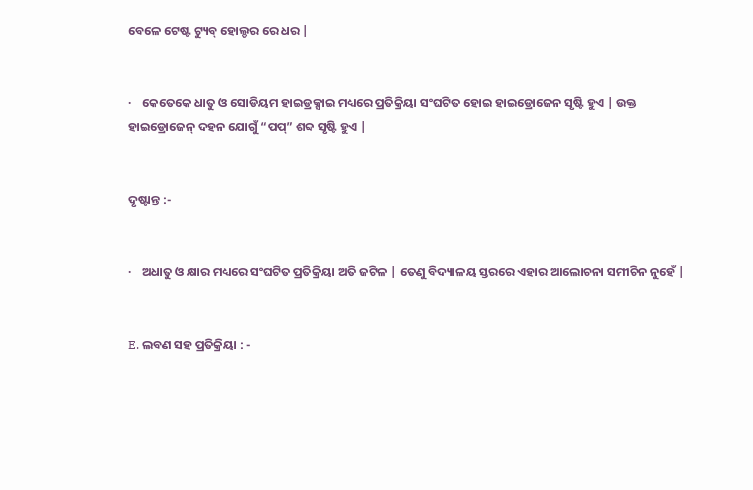ବେଳେ ଟେଷ୍ଟ ଟ୍ୟୁବ୍ ହୋଲ୍ଡର ରେ ଧର |


·    କେତେକେ ଧାତୁ ଓ ସୋଡିୟମ ହାଇଡ୍ରକ୍ସାଇ ମଧ୍ୟରେ ପ୍ରତିକ୍ରିୟା ସଂଘଟିତ ହୋଇ ହାଇଡ୍ରୋଜେନ ସୃଷ୍ଟି ହୁଏ | ଉକ୍ତ ହାଇଡ୍ରୋଜେନ୍ ଦହନ ଯୋଗୁଁ “ପପ୍” ଶବ୍ଦ ସୃଷ୍ଟି ହୁଏ |


ଦୃଷ୍ଟାନ୍ତ :-


·    ଅଧାତୁ ଓ କ୍ଷାର ମଧ୍ୟରେ ସଂଘଟିତ ପ୍ରତିକ୍ରିୟା ଅତି ଜଟିଳ | ତେଣୁ ବିଦ୍ୟାଳୟ ସ୍ତରରେ ଏହାର ଆଲୋଚନା ସମୀଚିନ ନୁହେଁ |


E. ଲବଣ ସହ ପ୍ରତିକ୍ରିୟା : -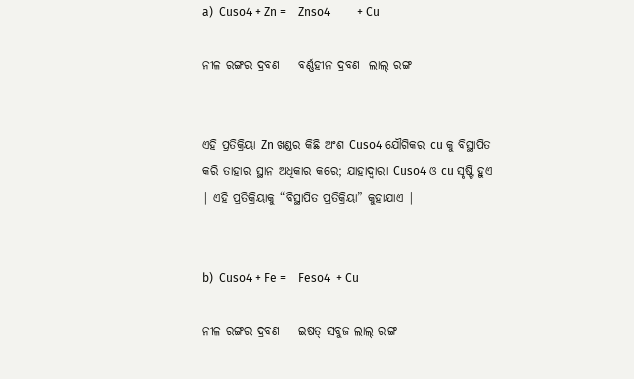a)  Cuso4 + Zn =    Znso4         + Cu

ନୀଳ ରଙ୍ଗର ଦ୍ରବଣ    ବର୍ଣ୍ଣହୀନ ଦ୍ରବଣ  ଲାଲ୍ ରଙ୍ଗ


ଏହି ପ୍ରତିକ୍ରିୟା Zn ଖଣ୍ଡର କିଛି ଅଂଶ Cuso4 ଯୌଗିକର cu କୁ ବିସ୍ଥାପିତ କରି ତାହାର ସ୍ଥାନ ଅଧିକାର କରେ; ଯାହାଦ୍ୱାରା Cuso4 ଓ cu ସୃଷ୍ଟି ହୁଏ | ଏହି ପ୍ରତିକ୍ରିୟାକୁ “ବିସ୍ଥାପିତ ପ୍ରତିକ୍ରିୟା” କୁହାଯାଏ |


b)  Cuso4 + Fe =    Feso4  + Cu

ନୀଳ ରଙ୍ଗର ଦ୍ରବଣ    ଇଷତ୍ ସବୁଜ ଲାଲ୍ ରଙ୍ଗ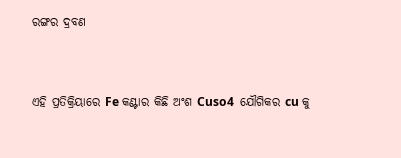ରଙ୍ଗର ଦ୍ରବଣ


ଏହି ପ୍ରତିକ୍ରିୟାରେ Fe କଣ୍ଟାର କିଛି ଅଂଶ Cuso4  ଯୌଗିକର cu କୁ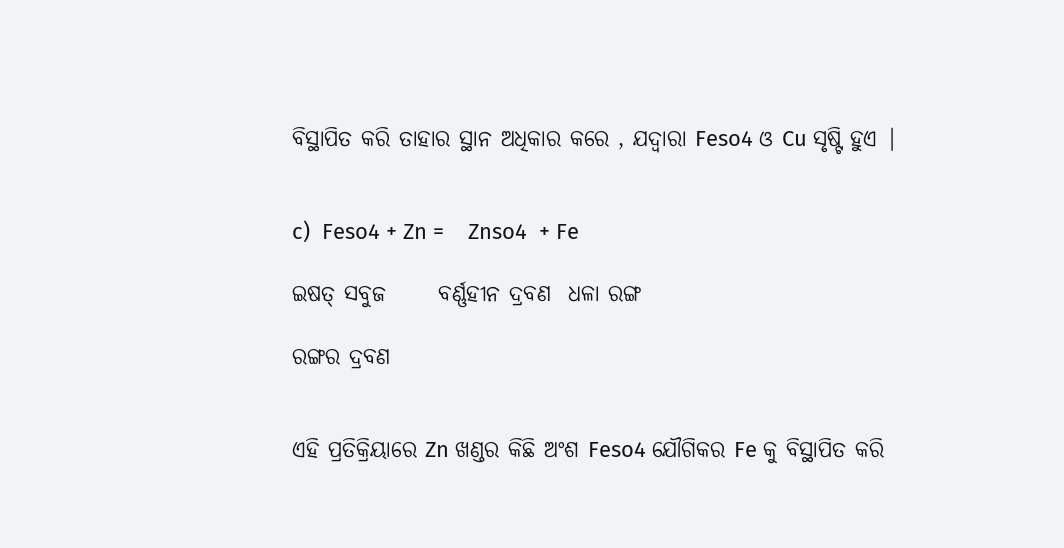ବିସ୍ଥାପିତ କରି ତାହାର ସ୍ଥାନ ଅଧିକାର କରେ , ଯଦ୍ଵାରା Feso4 ଓ Cu ସୃଷ୍ଟି ହୁଏ |


c)  Feso4 + Zn =    Znso4  + Fe

ଇଷତ୍ ସବୁଜ      ବର୍ଣ୍ଣହୀନ ଦ୍ରବଣ  ଧଳା ରଙ୍ଗ

ରଙ୍ଗର ଦ୍ରବଣ


ଏହି ପ୍ରତିକ୍ରିୟାରେ Zn ଖଣ୍ଡର କିଛି ଅଂଶ Feso4 ଯୌଗିକର Fe କୁ ବିସ୍ଥାପିତ କରି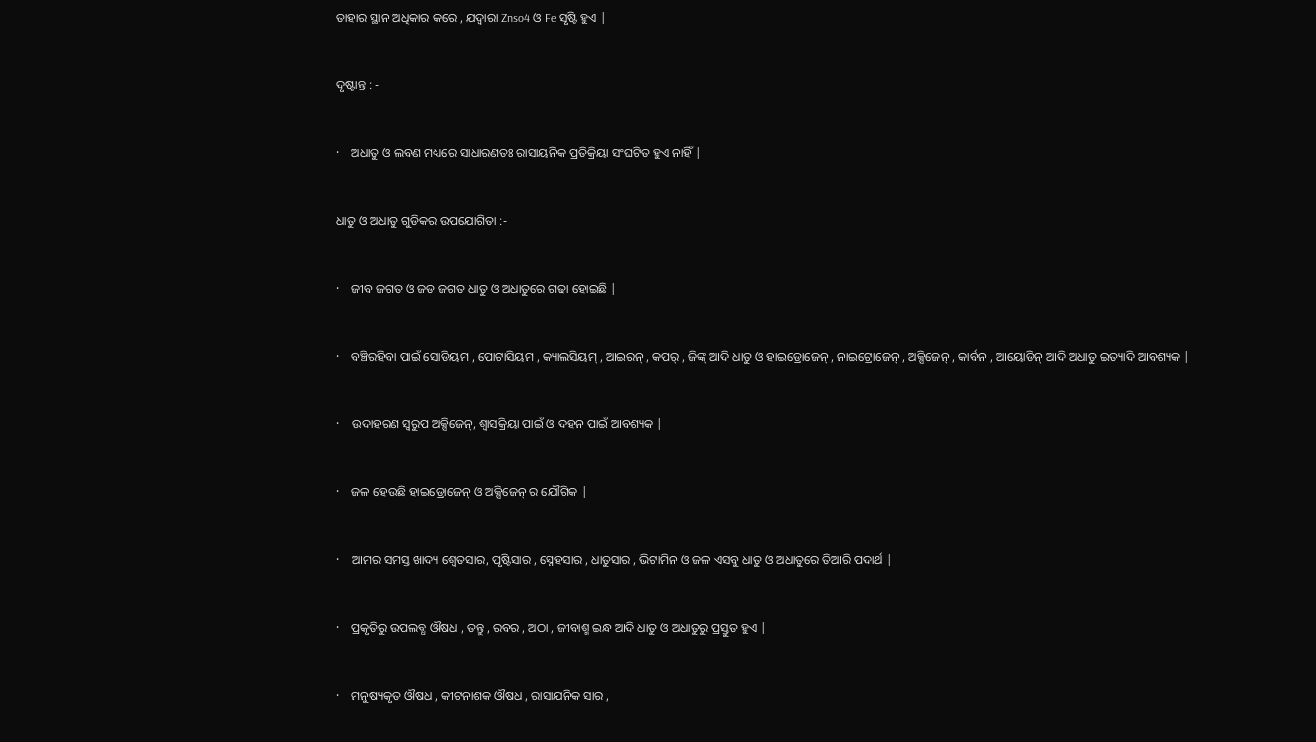ତାହାର ସ୍ଥାନ ଅଧିକାର କରେ , ଯଦ୍ଵାରା Znso4 ଓ Fe ସୃଷ୍ଟି ହୁଏ |


ଦୃଷ୍ଟାନ୍ତ : -


·    ଅଧାତୁ ଓ ଲବଣ ମଧ୍ୟରେ ସାଧାରଣତଃ ରାସାୟନିକ ପ୍ରତିକ୍ରିୟା ସଂଘଟିତ ହୁଏ ନାହିଁ |


ଧାତୁ ଓ ଅଧାତୁ ଗୁଡିକର ଉପଯୋଗିତା :-


·    ଜୀବ ଜଗତ ଓ ଜଡ ଜଗତ ଧାତୁ ଓ ଅଧାତୁରେ ଗଢା ହୋଇଛି |


·    ବଞ୍ଚିରହିବା ପାଇଁ ସୋଡିୟମ , ପୋଟାସିୟମ , କ୍ୟାଲସିୟମ୍ , ଆଇରନ୍ , କପର୍ , ଜିଙ୍କ୍ ଆଦି ଧାତୁ ଓ ହାଇଡ୍ରୋଜେନ୍ , ନାଇଟ୍ରୋଜେନ୍ , ଅକ୍ସିଜେନ୍ , କାର୍ବନ , ଆୟୋଡିନ୍ ଆଦି ଅଧାତୁ ଇତ୍ୟାଦି ଆବଶ୍ୟକ |


·    ଉଦାହରଣ ସ୍ଵରୁପ ଅକ୍ସିଜେନ୍, ଶ୍ଵାସକ୍ରିୟା ପାଇଁ ଓ ଦହନ ପାଇଁ ଆବଶ୍ୟକ |


·    ଜଳ ହେଉଛି ହାଇଡ୍ରୋଜେନ୍ ଓ ଅକ୍ସିଜେନ୍ ର ଯୌଗିକ |


·    ଆମର ସମସ୍ତ ଖାଦ୍ୟ ଶ୍ଵେତସାର, ପୃଷ୍ଟିସାର , ସ୍ନେହସାର , ଧାତୁସାର , ଭିଟାମିନ ଓ ଜଳ ଏସବୁ ଧାତୁ ଓ ଅଧାତୁରେ ତିଆରି ପଦାର୍ଥ |


·    ପ୍ରକୃତିରୁ ଉପଲବ୍ଧ ଔଷଧ , ତନ୍ତୁ , ରବର , ଅଠା , ଜୀବାଶ୍ମ ଇନ୍ଧ ଆଦି ଧାତୁ ଓ ଅଧାତୁରୁ ପ୍ରସ୍ତୁତ ହୁଏ |


·    ମନୁଷ୍ୟକୃତ ଔଷଧ , କୀଟନାଶକ ଔଷଧ , ରାସାଯନିକ ସାର ,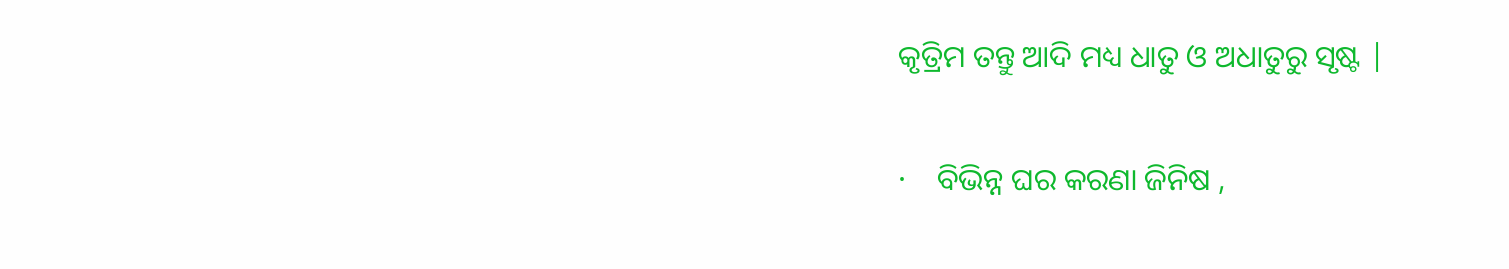କୃତ୍ରିମ ତନ୍ତୁ ଆଦି ମଧ୍ୟ ଧାତୁ ଓ ଅଧାତୁରୁ ସୃଷ୍ଟ |


·    ବିଭିନ୍ନ ଘର କରଣା ଜିନିଷ ,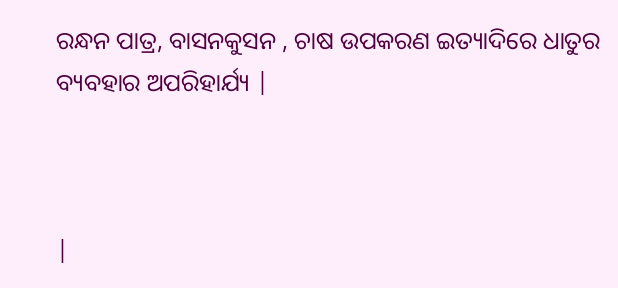ରନ୍ଧନ ପାତ୍ର, ବାସନକୁସନ , ଚାଷ ଉପକରଣ ଇତ୍ୟାଦିରେ ଧାତୁର ବ୍ୟବହାର ଅପରିହାର୍ଯ୍ୟ |



|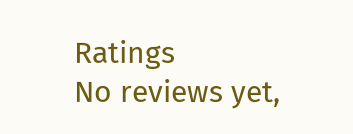Ratings
No reviews yet,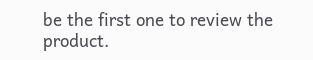be the first one to review the product.